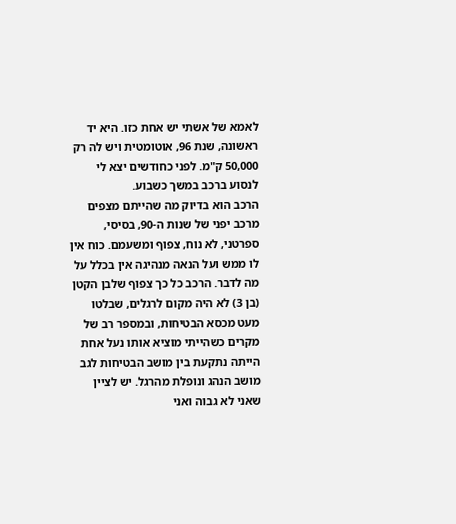לאמא של אשתי יש אחת כזו. היא יד ראשונה, שנת 96, אוטומטית ויש לה רק 50,000 ק"מ. לפני כחודשים יצא לי לנסוע ברכב במשך כשבוע.
הרכב הוא בדיוק מה שהייתם מצפים מרכב יפני של שנות ה-90, בסיסי, ספרטני, לא נוח, צפוף ומשעמם. כוח אין לו ממש ועל הנאה מנהיגה אין בכלל על מה לדבר. הרכב כל כך צפוף שלבן הקטן (בן 3) לא היה מקום לרגלים, שבלטו מעט מכסא הבטיחות, ובמספר רב של מקרים כשהייתי מוציא אותו נעל אחת הייתה נתקעת בין מושב הבטיחות לגב מושב הנהג ונופלת מהרגל. יש לציין שאני לא גבוה ואני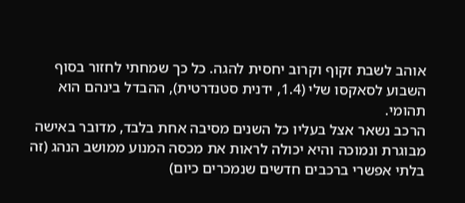אוהב לשבת זקוף וקרוב יחסית להגה. כל כך שמחתי לחזור בסוף השבוע לסאקסו שלי (1.4, ידנית סטנדרטית), ההבדל בינהם הוא תהומי.
הרכב נשאר אצל בעליו כל השנים מסיבה אחת בלבד, מדובר באישה מבוגרת ונמוכה והיא יכולה לראות את מכסה המנוע ממושב הנהג (זה בלתי אפשרי ברכבים חדשים שנמכרים כיום)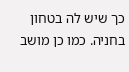כך שיש לה בטחון בחניה. כמו כן מושב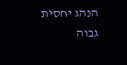הנהג יחסית גבוה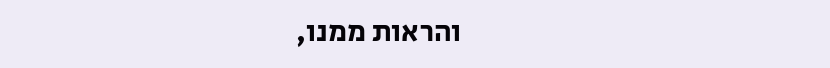והראות ממנו,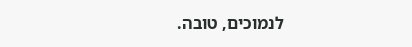לנמוכים, טובה.